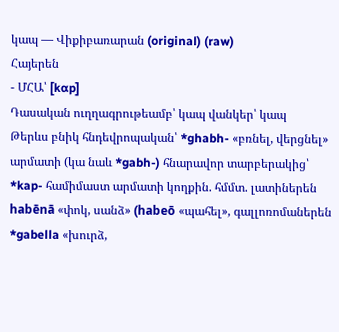կապ — Վիքիբառարան (original) (raw)
Հայերեն
- ՄՀԱ՝ [kɑp]
Դասական ուղղագրութեամբ՝ կապ վանկեր՝ կապ
Թերևս բնիկ հնդեվրոպական՝ *ghabh- «բռնել, վերցնել» արմատի (կա նաև *gabh-) հնարավոր տարբերակից՝ *kap- համիմաստ արմատի կողքին. հմմտ. լատիներեն habēnā «փոկ, սանձ» (habeō «պահել», գալլոռոմաներեն *gabella «խուրձ,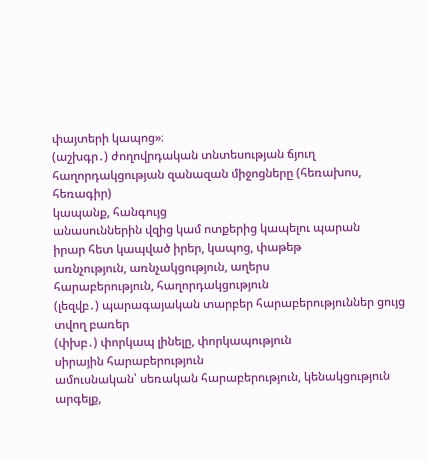փայտերի կապոց»։
(աշխգր․) ժողովրդական տնտեսության ճյուղ
հաղորդակցության զանազան միջոցները (հեռախոս, հեռագիր)
կապանք, հանգույց
անասուններին վզից կամ ոտքերից կապելու պարան
իրար հետ կապված իրեր, կապոց, փաթեթ
առնչություն, առնչակցություն, աղերս
հարաբերություն, հաղորդակցություն
(լեզվբ․) պարագայական տարբեր հարաբերություններ ցույց տվող բառեր
(փխբ․) փորկապ լինելը, փորկապություն
սիրային հարաբերություն
ամուսնական՝ սեռական հարաբերություն, կենակցություն
արգելք,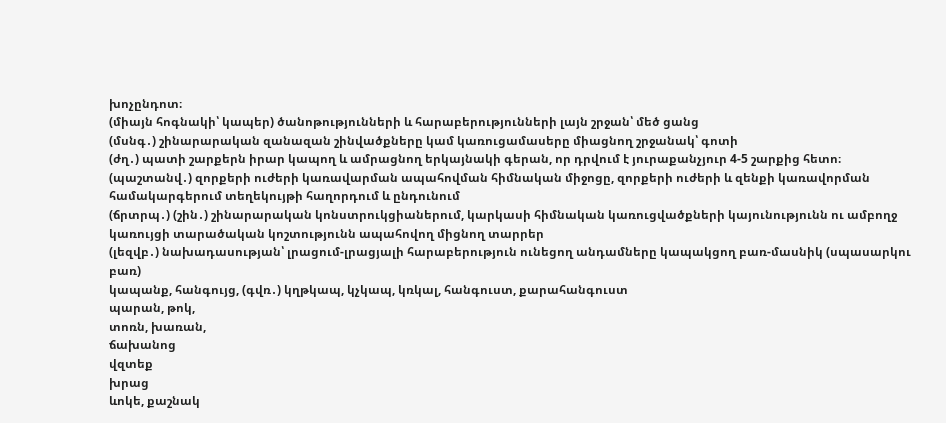խոչընդոտ։
(միայն հոգնակի՝ կապեր) ծանոթությունների և հարաբերությունների լայն շրջան՝ մեծ ցանց
(մսնգ․) շինարարական զանազան շինվածքները կամ կառուցամասերը միացնող շրջանակ՝ գոտի
(ժղ․) պատի շարքերն իրար կապող և ամրացնող երկայնակի գերան, որ դրվում է յուրաքանչյուր 4-5 շարքից հետո։
(պաշտանվ․) զորքերի ուժերի կառավարման ապահովման հիմնական միջոցը, զորքերի ուժերի և զենքի կառավորման համակարգերում տեղեկույթի հաղորդում և ընդունում
(ճրտրպ․) (շին․) շինարարական կոնստրուկցիաներում, կարկասի հիմնական կառուցվածքների կայունությունն ու ամբողջ կառույցի տարածական կոշտությունն ապահովող միցնող տարրեր
(լեզվբ․) նախադասության՝ լրացում-լրացյալի հարաբերություն ունեցող անդամները կապակցող բառ-մասնիկ (սպասարկու բառ)
կապանք, հանգույց, (գվռ․) կղթկապ, կչկապ, կռկալ, հանգուստ, քարահանգուստ
պարան, թոկ,
տոռն, խառան,
ճախանոց
վզտեք
խրաց
ևոկե, քաշնակ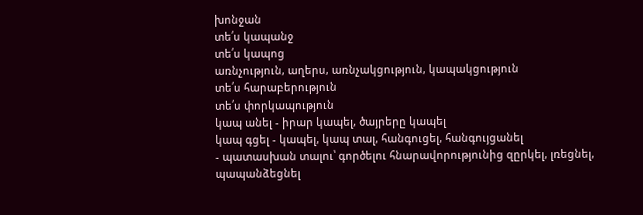խոնջան
տե՛ս կապանջ
տե՛ս կապոց
առնչություն, աղերս, առնչակցություն, կապակցություն
տե՛ս հարաբերություն
տե՛ս փորկապություն
կապ անել - իրար կապել, ծայրերը կապել
կապ գցել - կապել, կապ տալ, հանգուցել, հանգույցանել
- պատասխան տալու՝ գործելու հնարավորությունից զըրկել, լռեցնել, պապանձեցնել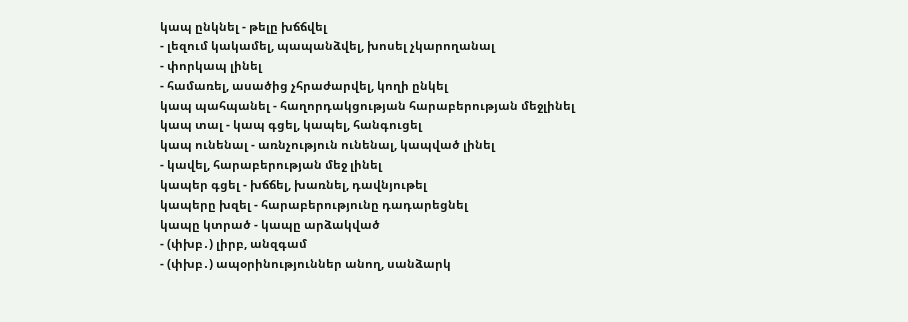կապ ընկնել - թելը խճճվել
- լեզում կակամել, պապանձվել, խոսել չկարողանալ
- փորկապ լինել
- համառել, ասածից չհրաժարվել, կողի ընկել
կապ պահպանել - հաղորդակցության հարաբերության մեջլինել
կապ տալ - կապ գցել, կապել, հանգուցել
կապ ունենալ - առնչություն ունենալ, կապված լինել
- կավել, հարաբերության մեջ լինել
կապեր գցել - խճճել, խառնել, դավնյութել
կապերը խզել - հարաբերությունը դադարեցնել
կապը կտրած - կապը արձակված
- (փխբ․) լիրբ, անզգամ
- (փխբ․) ապօրինություններ անող, սանձարկ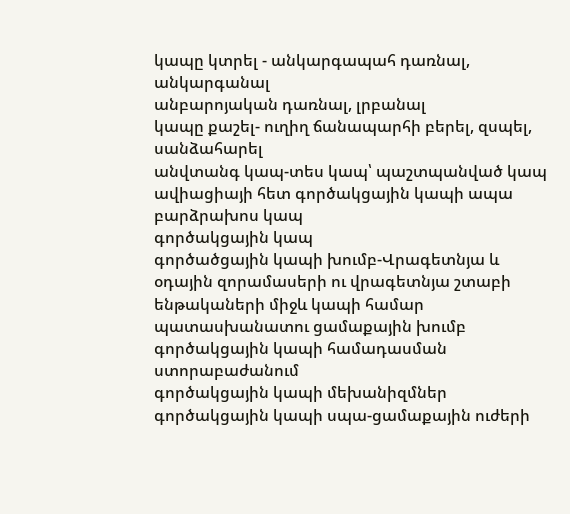կապը կտրել - անկարգապահ դառնալ, անկարգանալ
անբարոյական դառնալ, լրբանալ
կապը քաշել- ուղիղ ճանապարհի բերել, զսպել, սանձահարել
անվտանգ կապ-տես կապ՝ պաշտպանված կապ
ավիացիայի հետ գործակցային կապի ապա
բարձրախոս կապ
գործակցային կապ
գործածցային կապի խումբ-Վրագետնյա և օդային զորամասերի ու վրագետնյա շտաբի ենթակաների միջև կապի համար պատասխանատու ցամաքային խումբ
գործակցային կապի համադասման ստորաբաժանում
գործակցային կապի մեխանիզմներ
գործակցային կապի սպա-ցամաքային ուժերի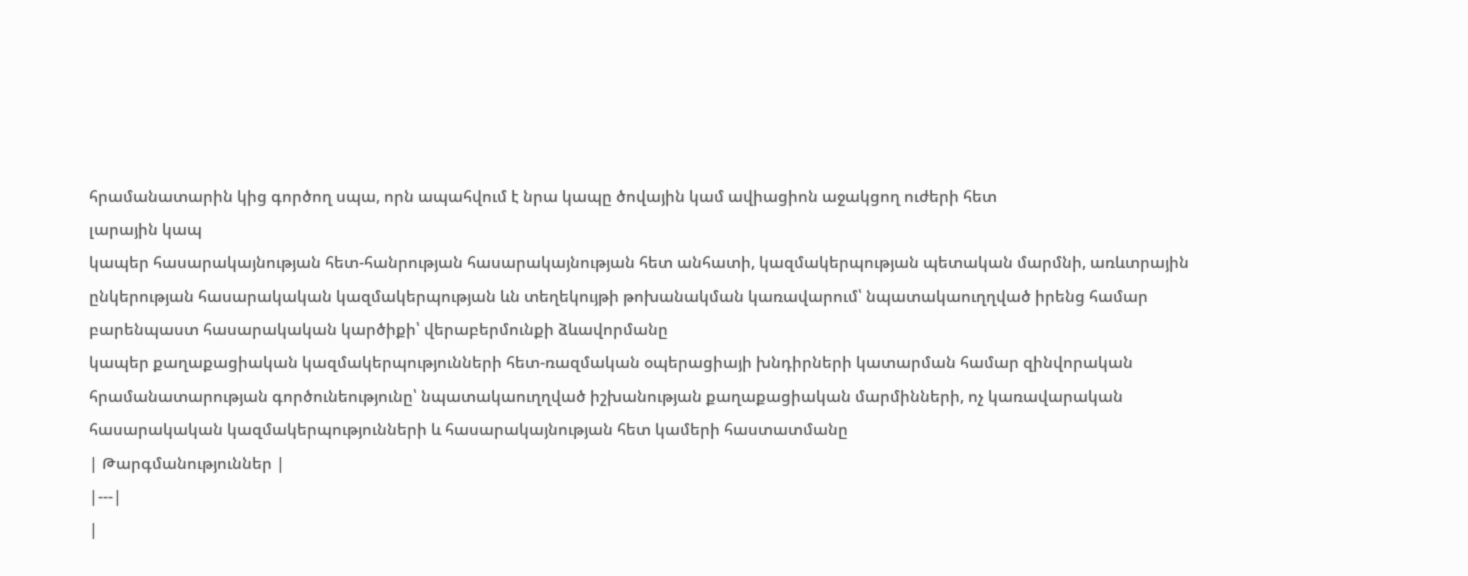հրամանատարին կից գործող սպա, որն ապահվում է նրա կապը ծովային կամ ավիացիոն աջակցող ուժերի հետ
լարային կապ
կապեր հասարակայնության հետ-հանրության հասարակայնության հետ անհատի, կազմակերպության պետական մարմնի, առևտրային ընկերության հասարակական կազմակերպության ևն տեղեկույթի թոխանակման կառավարում՝ նպատակաուղղված իրենց համար բարենպաստ հասարակական կարծիքի՝ վերաբերմունքի ձևավորմանը
կապեր քաղաքացիական կազմակերպությունների հետ-ռազմական օպերացիայի խնդիրների կատարման համար զինվորական հրամանատարության գործունեությունը՝ նպատակաուղղված իշխանության քաղաքացիական մարմինների, ոչ կառավարական հասարակական կազմակերպությունների և հասարակայնության հետ կամերի հաստատմանը
| Թարգմանություններ |
|---|
|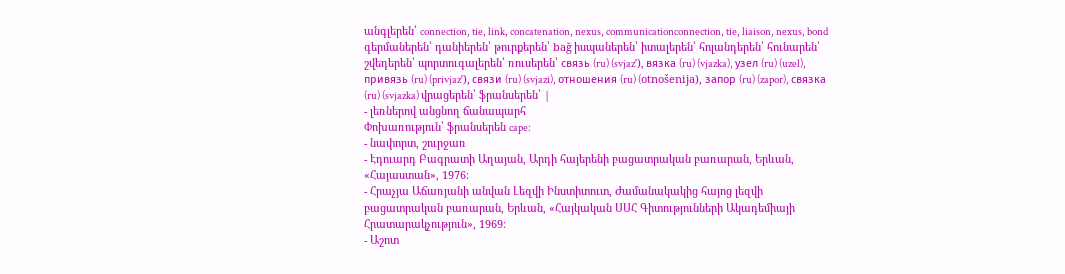անգլերեն՝ connection, tie, link, concatenation, nexus, communicationconnection, tie, liaison, nexus, bond գերմաներեն՝ դանիերեն՝ թուրքերեն՝ bağ իսպաներեն՝ իտալերեն՝ հոլանդերեն՝ հունարեն՝ շվեդերեն՝ պորտուգալերեն՝ ռուսերեն՝ связь (ru) (svjazʹ), вязка (ru) (vjazka), узел (ru) (uzel), привязь (ru) (privjazʹ), связи (ru) (svjazi), отношения (ru) (otnošenija), запор (ru) (zapor), связка (ru) (svjazka) վրացերեն՝ ֆրանսերեն՝ |
- լեռներով անցնող ճանապարհ
Փոխառություն՝ ֆրանսերեն cape:
- նափորտ, շուրջառ
- Էդուարդ Բագրատի Աղայան, Արդի հայերենի բացատրական բառարան, Երևան, «Հայաստան», 1976։
- Հրաչյա Աճառյանի անվան Լեզվի Ինստիտուտ, Ժամանակակից հայոց լեզվի բացատրական բառարան, Երևան, «Հայկական ՍՍՀ Գիտությունների Ակադեմիայի Հրատարակչություն», 1969։
- Աշոտ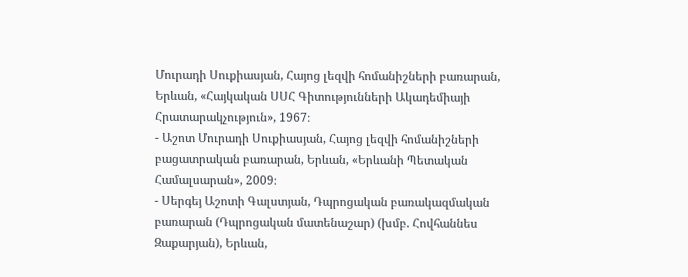Մուրադի Սուքիասյան, Հայոց լեզվի հոմանիշների բառարան, Երևան, «Հայկական ՍՍՀ Գիտությունների Ակադեմիայի Հրատարակչություն», 1967։
- Աշոտ Մուրադի Սուքիասյան, Հայոց լեզվի հոմանիշների բացատրական բառարան, Երևան, «Երևանի Պետական Համալսարան», 2009։
- Սերգեյ Աշոտի Գալստյան, Դպրոցական բառակազմական բառարան (Դպրոցական մատենաշար) (խմբ. Հովհաննես Զաքարյան), Երևան,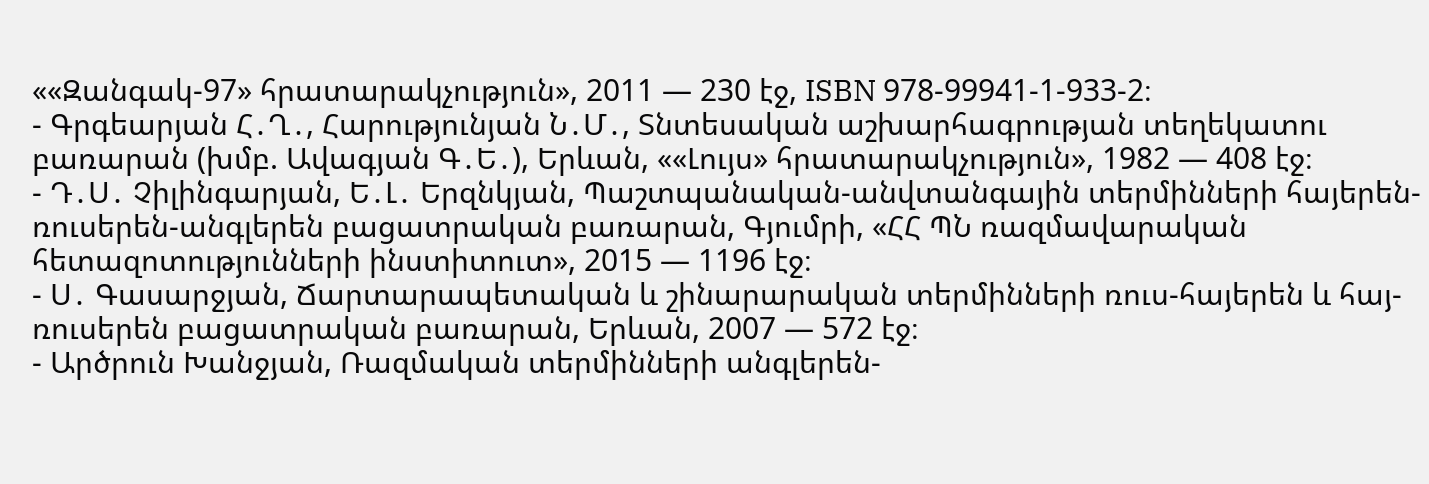««Զանգակ-97» հրատարակչություն», 2011 — 230 էջ, ISBN 978-99941-1-933-2։
- Գրգեարյան Հ․Ղ․, Հարությունյան Ն․Մ․, Տնտեսական աշխարհագրության տեղեկատու բառարան (խմբ. Ավագյան Գ․Ե․), Երևան, ««Լույս» հրատարակչություն», 1982 — 408 էջ։
- Դ․Ս․ Չիլինգարյան, Ե․Լ․ Երզնկյան, Պաշտպանական-անվտանգային տերմինների հայերեն-ռուսերեն-անգլերեն բացատրական բառարան, Գյումրի, «ՀՀ ՊՆ ռազմավարական հետազոտությունների ինստիտուտ», 2015 — 1196 էջ։
- Ս․ Գասարջյան, Ճարտարապետական և շինարարական տերմինների ռուս-հայերեն և հայ-ռուսերեն բացատրական բառարան, Երևան, 2007 — 572 էջ։
- Արծրուն Խանջյան, Ռազմական տերմինների անգլերեն-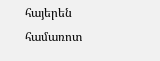հայերեն համառոտ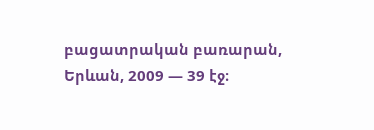բացատրական բառարան, Երևան, 2009 — 39 էջ։